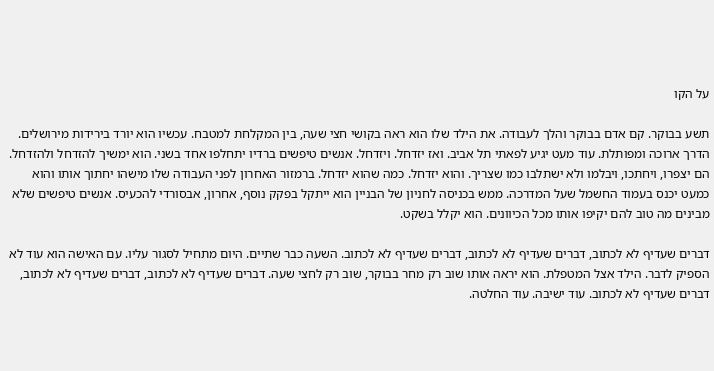על הקו

תשע בבוקר. קם אדם בבוקר והלך לעבודה. את הילד שלו הוא ראה בקושי חצי שעה, בין המקלחת למטבח. עכשיו הוא יורד בירידות מירושלים. הדרך ארוכה ומפותלת. עוד מעט יגיע לפאתי תל אביב. ואז יזדחל. ויזדחל. אנשים טיפשים ברדיו יתחלפו אחד בשני. הוא ימשיך להזדחל ולהזדחל. הם יצפרו, ויחתכו, ויבלמו ולא ישתלבו כמו שצריך. והוא יזדחל. כמה שהוא יזדחל. ברמזור האחרון לפני העבודה שלו מישהו יחתוך אותו והוא כמעט יכנס בעמוד החשמל שעל המדרכה. ממש בכניסה לחניון של הבניין הוא ייתקל בפקק נוסף, אחרון, אבסורדי להכעיס. אנשים טיפשים שלא מבינים מה טוב להם יקיפו אותו מכל הכיוונים. הוא יקלל בשקט.

דברים שעדיף לא לכתוב, דברים שעדיף לא לכתוב, דברים שעדיף לא לכתוב. השעה כבר שתיים. היום מתחיל לסגור עליו. עם האישה הוא עוד לא הספיק לדבר. הילד אצל המטפלת. הוא יראה אותו שוב רק מחר בבוקר, שוב רק לחצי שעה. דברים שעדיף לא לכתוב, דברים שעדיף לא לכתוב, דברים שעדיף לא לכתוב. עוד ישיבה. עוד החלטה.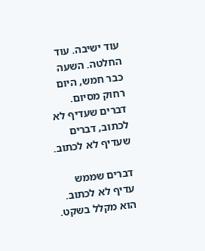עוד ישיבה. עוד החלטה. השעה כבר חמש, היום רחוק מסיום. דברים שעדיף לא לכתוב, דברים שעדיף לא לכתוב.

דברים שממש עדיף לא לכתוב. הוא מקלל בשקט.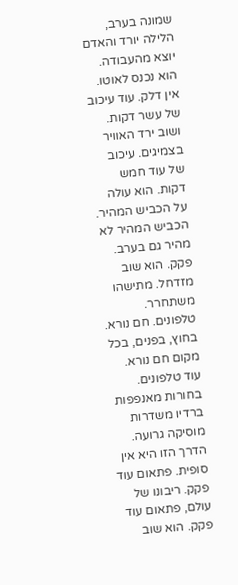שמונה בערב, הלילה יורד והאדם יוצא מהעבודה. הוא נכנס לאוטו. אין דלק. עוד עיכוב של עשר דקות. ושוב ירד האוויר בצמיגים. עיכוב של עוד חמש דקות. הוא עולה על הכביש המהיר. הכביש המהיר לא מהיר גם בערב. פקק. הוא שוב מזדחל. מתישהו משתחרר. טלפונים. חם נורא. בחוץ, בפנים, בכל מקום חם נורא. עוד טלפונים. בחורות מאנפפות ברדיו משדרות מוסיקה גרועה. הדרך הזו היא אין סופית. פתאום עוד פקק. ריבונו של עולם, פתאום עוד פקק. הוא שוב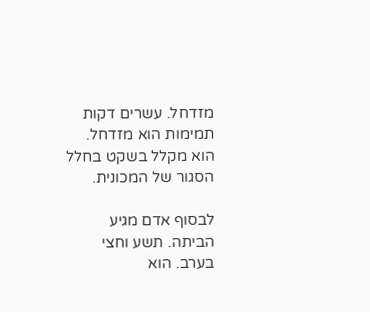מזדחל. עשרים דקות תמימות הוא מזדחל. הוא מקלל בשקט בחלל הסגור של המכונית.

לבסוף אדם מגיע הביתה. תשע וחצי בערב. הוא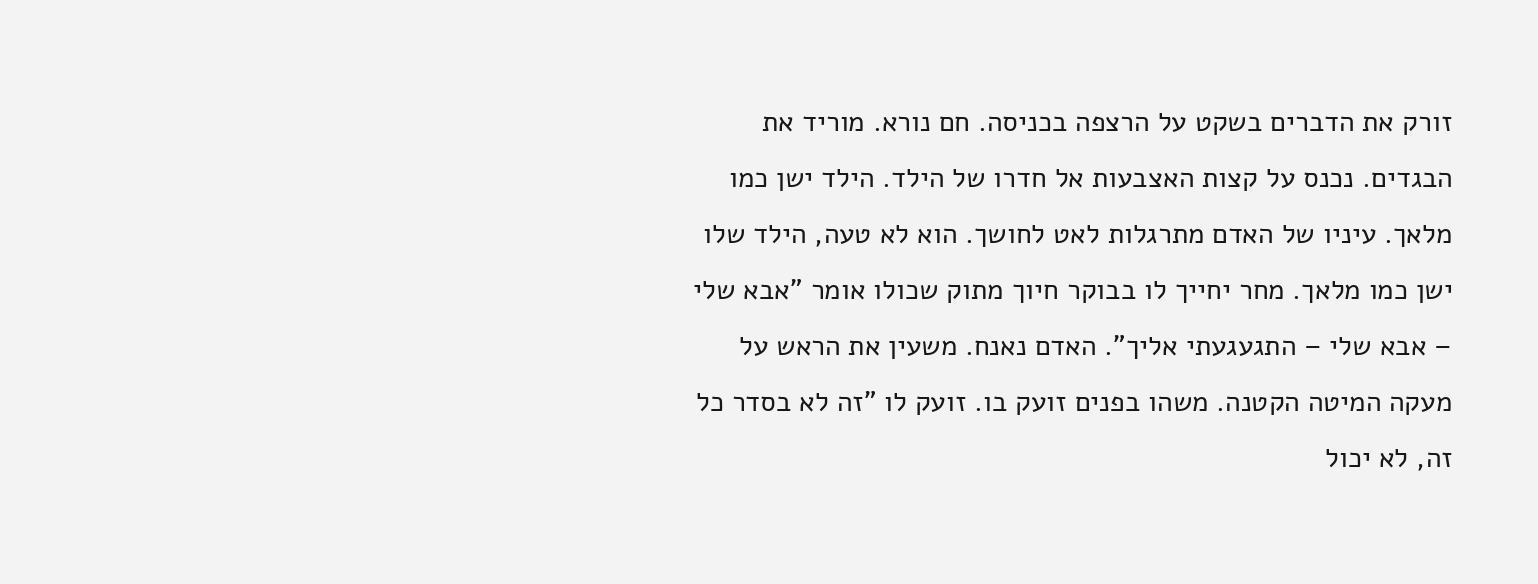זורק את הדברים בשקט על הרצפה בכניסה. חם נורא. מוריד את הבגדים. נכנס על קצות האצבעות אל חדרו של הילד. הילד ישן כמו מלאך. עיניו של האדם מתרגלות לאט לחושך. הוא לא טעה, הילד שלו ישן כמו מלאך. מחר יחייך לו בבוקר חיוך מתוק שכולו אומר "אבא שלי – אבא שלי – התגעגעתי אליך". האדם נאנח. משעין את הראש על מעקה המיטה הקטנה. משהו בפנים זועק בו. זועק לו "זה לא בסדר כל זה, לא יכול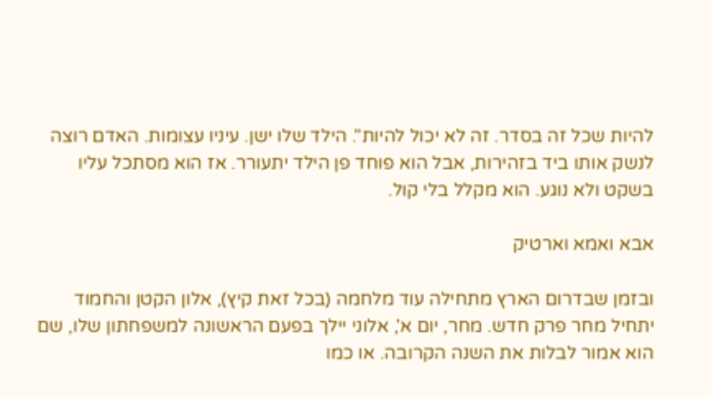להיות שכל זה בסדר. זה לא יכול להיות". הילד שלו ישן. עיניו עצומות. האדם רוצה לנשק אותו ביד בזהירות, אבל הוא פוחד פן הילד יתעורר. אז הוא מסתכל עליו בשקט ולא נוגע. הוא מקלל בלי קול.

אבא ואמא וארטיק

ובזמן שבדרום הארץ מתחילה עוד מלחמה (בכל זאת קיץ), אלון הקטן והחמוד יתחיל מחר פרק חדש. מחר, יום א', אלוני יילך בפעם הראשונה למשפחתון שלו, שם הוא אמור לבלות את השנה הקרובה. או כמו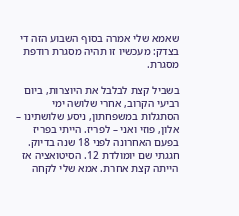שאמא שלי אמרה בסוף השבוע הזה די בצדק: מעכשיו זו תהיה מסגרת רודפת מסגרת.

בשביל קצת לבלבל את היוצרות, ביום רביעי הקרוב, אחרי שלושה ימי הסתגלות במשפחתון, ניסע שלושתינו – אלון, פוזי ואני – לפריז. הייתי בפריז בפעם האחרונה לפני 18 שנה בדיוק. חגגתי שם יומולדת 12. הסיטואציה אז הייתה קצת אחרת. אמא שלי לקחה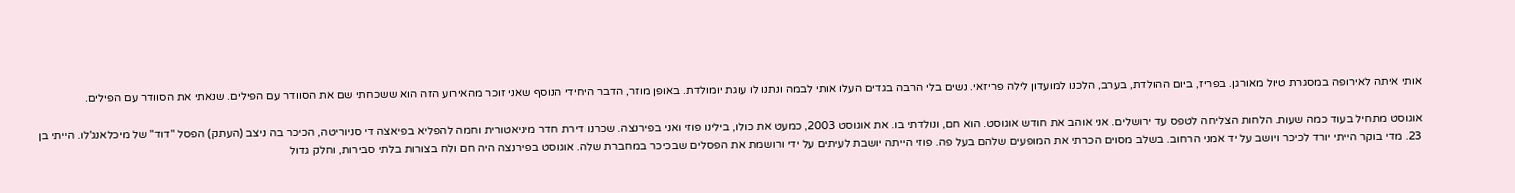אותי איתה לאירופה במסגרת טיול מאורגן. בפריז, ביום ההולדת, בערב, הלכנו למועדון לילה פריזאי. נשים בלי הרבה בגדים העלו אותי לבמה ונתנו לו עוגת יומולדת. באופן מוזר, הדבר היחידי הנוסף שאני זוכר מהאירוע הזה הוא ששכחתי שם את הסוודר עם הפילים. שנאתי את הסוודר עם הפילים.

אוגוסט מתחיל בעוד כמה שעות. הלחות הצליחה לטפס עד ירושלים. אני אוהב את חודש אוגוסט. הוא חם, ונולדתי בו. את אוגוסט 2003, כמעט את כולו, בילינו פוזי ואני בפירנצה. שכרנו דירת חדר מיניאטורית וחמה להפליא בפיאצה די סניוריטה, הכיכר בה ניצב (העתק) הפסל "דוד" של מיכלאנג'לו. הייתי בן 23. מדי בוקר הייתי יורד לכיכר ויושב על יד אמני הרחוב. בשלב מסוים הכרתי את המופעים שלהם בעל פה. פוזי הייתה יושבת לעיתים על ידי ורושמת את הפסלים שבכיכר במחברת שלה. אוגוסט בפירנצה היה חם ולח בצורות בלתי סבירות, וחלק גדול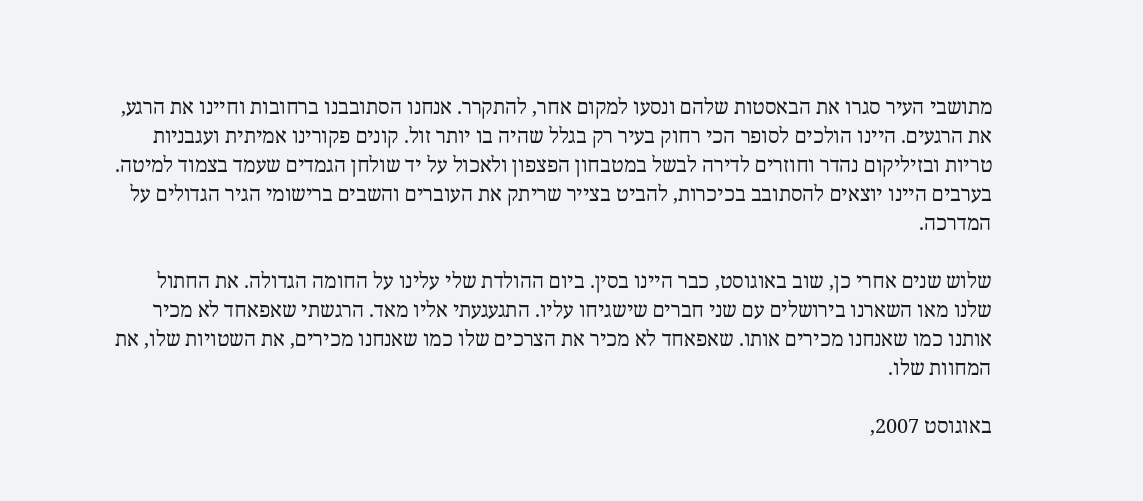מתושבי העיר סגרו את הבאסטות שלהם ונסעו למקום אחר, להתקרר. אנחנו הסתובבנו ברחובות וחיינו את הרגע, את הרגעים. היינו הולכים לסופר הכי רחוק בעיר רק בגלל שהיה בו יותר זול. קונים פקורינו אמיתית ועגבניות טריות ובזיליקום נהדר וחוזרים לדירה לבשל במטבחון הפצפון ולאכול על יד שולחן הגמדים שעמד בצמוד למיטה. בערבים היינו יוצאים להסתובב בכיכרות, להביט בצייר שריתק את העוברים והשבים ברישומי הגיר הגדולים על המדרכה.

שלוש שנים אחרי כן, שוב באוגוסט, כבר היינו בסין. ביום ההולדת שלי עלינו על החומה הגדולה. את החתול שלנו מאו השארנו בירושלים עם שני חברים שישגיחו עליו. התגעגעתי אליו מאד. הרגשתי שאפאחד לא מכיר אותנו כמו שאנחנו מכירים אותו. שאפאחד לא מכיר את הצרכים שלו כמו שאנחנו מכירים, את השטויות שלו, את המחוות שלו.

באוגוסט 2007,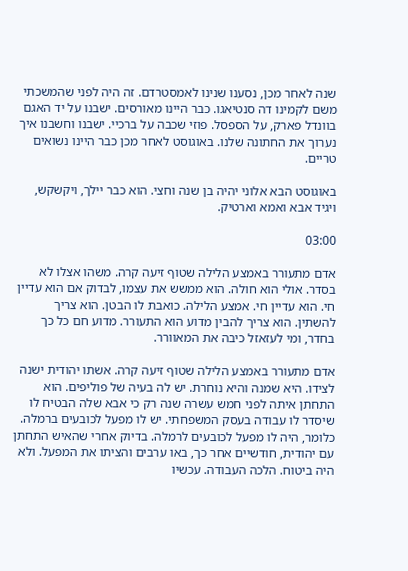שנה לאחר מכן, נסענו שנינו לאמסטרדם. זה היה לפני שהמשכתי משם לקמינו דה סנטיאגו. כבר היינו מאורסים. ישבנו על יד האגם בוונדל פארק, על הספסל. פוזי שכבה על ברכיי. ישבנו וחשבנו איך נערוך את החתונה שלנו. באוגוסט לאחר מכן כבר היינו נשואים טריים.

באוגוסט הבא אלוני יהיה בן שנה וחצי. הוא כבר יילך, ויקשקש, ויגיד אבא ואמא וארטיק.

03:00

אדם מתעורר באמצע הלילה שטוף זיעה קרה. משהו אצלו לא בסדר. אולי הוא חולה. הוא ממשש את עצמו, לבדוק אם הוא עדיין חי. הוא עדיין חי. אמצע הלילה. כואבת לו הבטן. הוא צריך להשתין. הוא צריך להבין מדוע הוא התעורר. מדוע חם כל כך בחדר, ומי לעזאזל כיבה את המאוורר.

אדם מתעורר באמצע הלילה שטוף זיעה קרה. אשתו יהודית ישנה לצידו. היא שמנה והיא נוחרת. יש לה בעיה של פוליפים. הוא התחתן איתה לפני חמש עשרה שנה רק כי אבא שלה הבטיח לו שיסדר לו עבודה בעסק המשפחתי. יש לו מפעל לכובעים ברמלה. כלומר, היה לו מפעל לכובעים לרמלה. בדיוק אחרי שהאיש התחתן עם יהודית, חודשיים אחר כך, באו ערבים והציתו את המפעל. ולא היה ביטוח. הלכה העבודה. עכשיו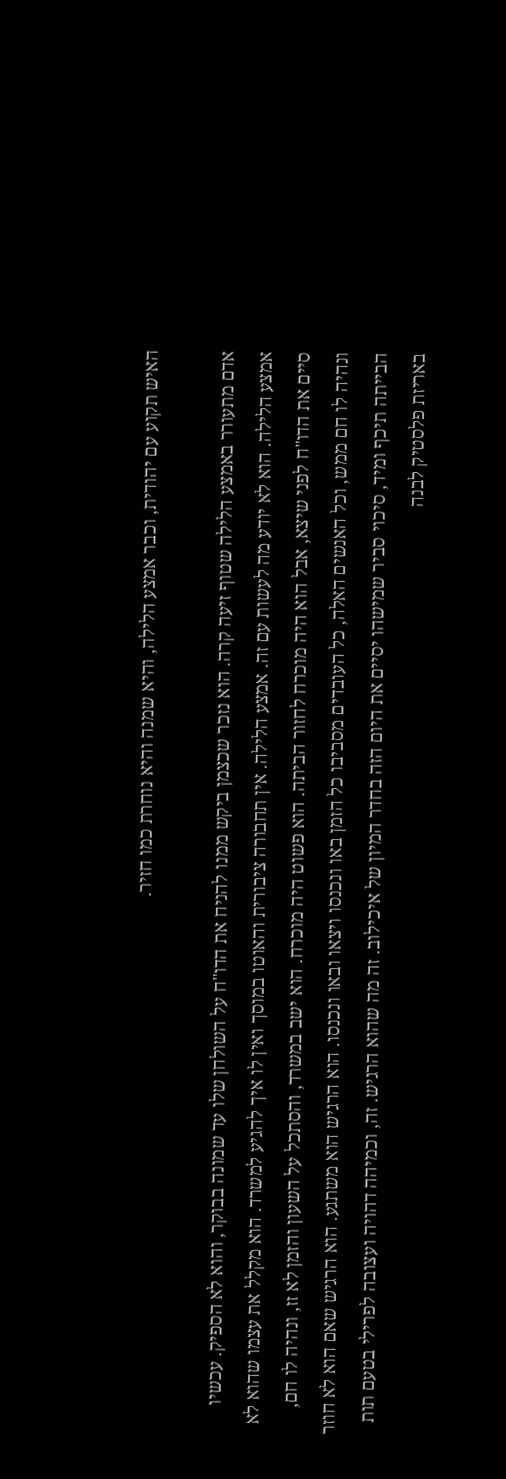האיש תקוע עם יהודית, וכבר אמצע הלילה, והיא שמנה והיא נוחרת כמו חזיר.

אדם מתעורר באמצע הלילה שטוף זיעה קרה. הוא נזכר שכצמן ביקש ממנו להניח את הדו"ח על השולחן שלו עד שמונה בבוקר, והוא לא הספיק. עכשיו אמצע הלילה. הוא לא יודע מה לעשות עם זה. אמצע הלילה. אין תחבורה ציבורית והאוטו במוסך ואין לו איך להגיע למשרד. הוא מקלל את עצמו שהוא לא סיים את הדו"ח לפני שיצא, אבל הוא היה מוכרח לחזור הביתה. הוא פשוט היה מוכרח. הוא ישב במשרד, והסתכל על השעון והזמן לא זז, ונהיה לו חם, ונהיה לו חם ממש, וכל האנשים האלה, כל העובדים מסביבו כל הזמן באו ונכנסו ויצאו ובאו ונכנסו. הוא הרגיש הוא משתגע. הוא הרגיש שאם הוא לא חוזר הבייתה תיכף ומיד, סיכוי סביר שמישהו יסיים את היום הזה בחדר המיון של איכילוב. זה מה שהוא הרגיש. זה, וכמיהה דהויה ועצובה לפרילי בטעם תות באריזת פלסטיק לבנה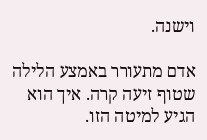וישנה.

אדם מתעורר באמצע הלילה שטוף זיעה קרה. איך הוא הגיע למיטה הזו.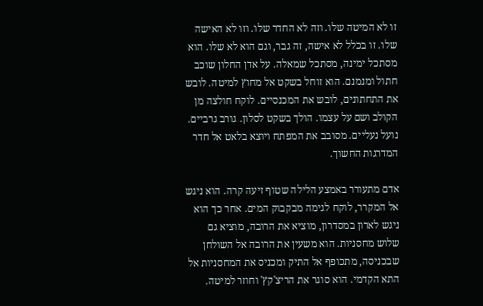זו לא המיטה שלו. וזה לא החדר שלו. וזו לא האישה שלו. זו בכלל לא אישה, זה גבר, וגם הוא לא שלו. הוא מסתכל ימינה, מסתכל שמאלה. על אדן החלון שוכב חתול ומנמנם. הוא זוחל בשקט אל מחוץ למיטה. לובש את התחתונים, לובש את המכנסיים. לוקח חולצה מן הקולב ושם על עצמו. הולך בשקט לסלון. גורב גרביים. נועל נעליים. מסובב את המפתח ויוצא בלאט אל חדר המדרגות החשוך.

אדם מתעורר באמצע הלילה שטוף זיעה קרה. הוא ניגש אל המקרר, לוקח לגימה מבקבוק המים. אחר כך הוא ניגש לארון במסדרון, מוציא את הרובה, מוציא גם שלוש מחסניות. הוא משעין את הרובה אל השולחן שבכניסה, מתכופף אל התיק ומכניס את המחסניות אל התא הקדמי. הוא סוגר את הריצ'קץ' וחוזר למיטה.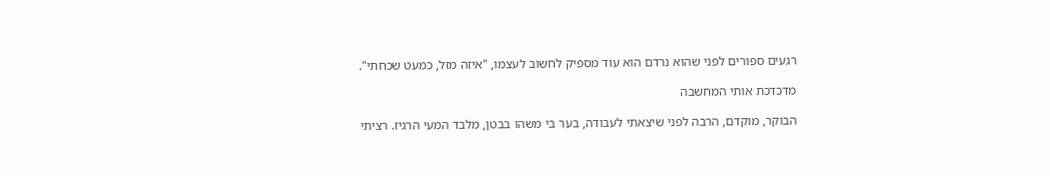רגעים ספורים לפני שהוא נרדם הוא עוד מספיק לחשוב לעצמו, "איזה מזל, כמעט שכחתי".

מדכדכת אותי המחשבה

הבוקר, מוקדם, הרבה לפני שיצאתי לעבודה, בער בי משהו בבטן, מלבד המעי הרגיז. רציתי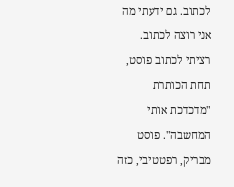לכתוב. גם ידעתי מה אני רוצה לכתוב. רציתי לכתוב פוסט, תחת הכותרת "מדכדכת אותי המחשבה". פוסט מבריק, רפטטיבי, כזה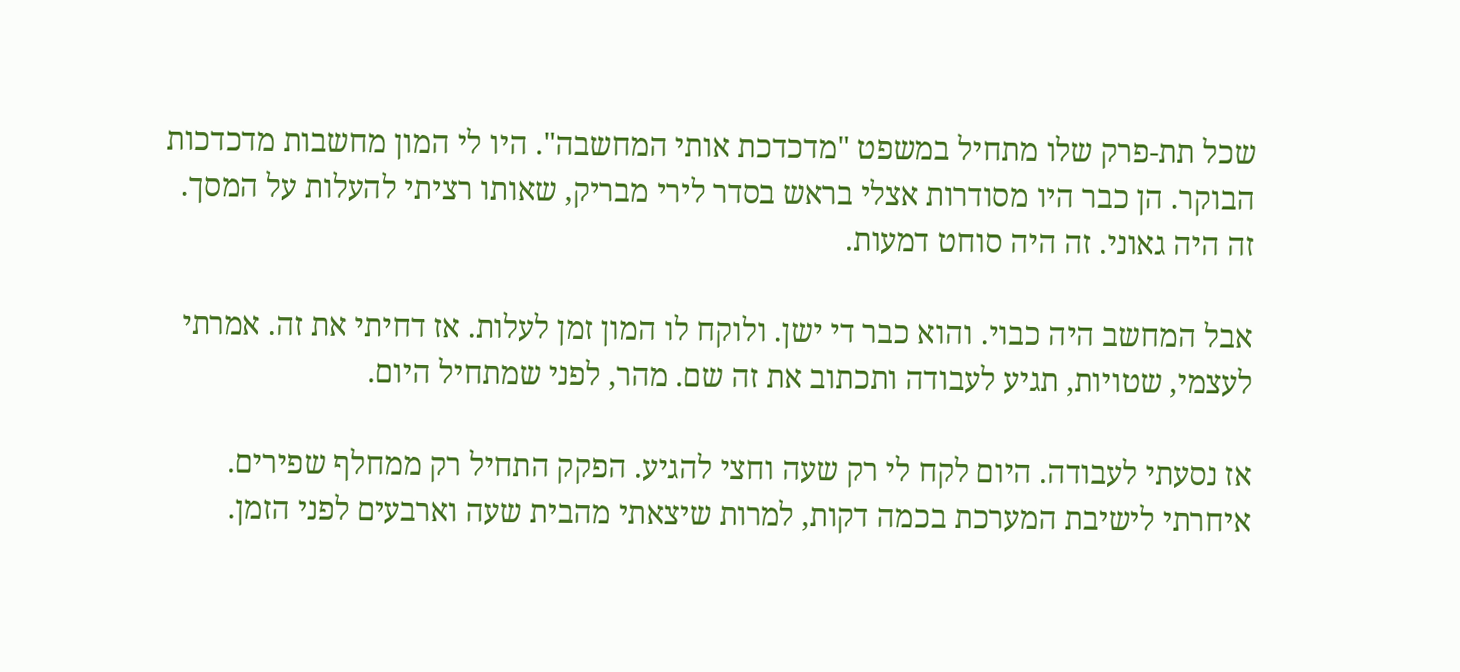שכל תת-פרק שלו מתחיל במשפט "מדכדכת אותי המחשבה". היו לי המון מחשבות מדכדכות הבוקר. הן כבר היו מסודרות אצלי בראש בסדר לירי מבריק, שאותו רציתי להעלות על המסך. זה היה גאוני. זה היה סוחט דמעות.

אבל המחשב היה כבוי. והוא כבר די ישן. ולוקח לו המון זמן לעלות. אז דחיתי את זה. אמרתי לעצמי, שטויות, תגיע לעבודה ותכתוב את זה שם. מהר, לפני שמתחיל היום.

אז נסעתי לעבודה. היום לקח לי רק שעה וחצי להגיע. הפקק התחיל רק ממחלף שפירים. איחרתי לישיבת המערכת בכמה דקות, למרות שיצאתי מהבית שעה וארבעים לפני הזמן.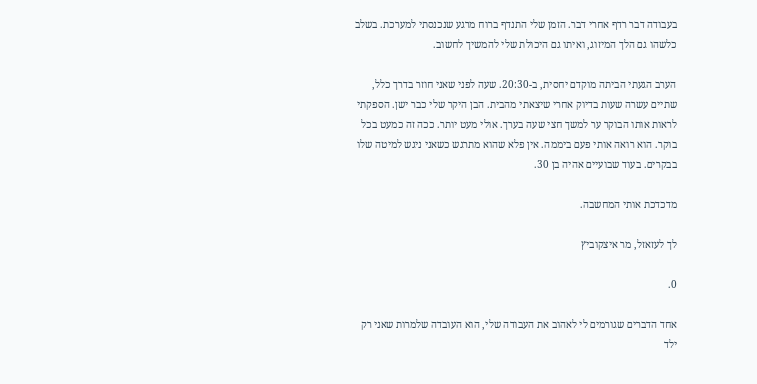בעבודה דבר רדף אחרי דבר. הזמן שלי התנדף ברוח מרגע שנכנסתי למערכת. בשלב כלשהו גם הלך המיזוג, ואיתו גם היכולת שלי להמשיך לחשוב.

הערב הגעתי הביתה מוקדם יחסית, ב-20:30. שעה לפני שאני חוזר בדרך כלל, שתיים עשרה שעות בדיוק אחרי שיצאתי מהבית. הבן היקר שלי כבר ישן. הספקתי לראות אותו הבוקר ער למשך חצי שעה בערך. אולי מעט יותר. ככה זה כמעט בכל בוקר. הוא רואה אותי פעם ביממה. אין פלא שהוא מתרגש כשאני ניגש למיטה שלו בבקרים. בעוד שבועיים אהיה בן 30.

מדכדכת אותי המחשבה.

לך לעזאזל, מר איצקוביץ

0.

אחד הדברים שגורמים לי לאהוב את העבודה שלי, הוא העובדה שלמרות שאני רק ילד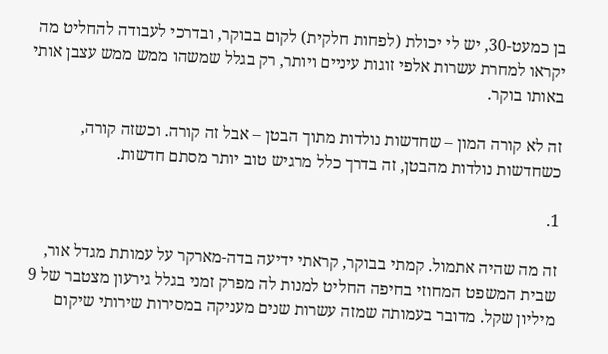בן כמעט-30, יש לי יכולת (לפחות חלקית) לקום בבוקר, ובדרכי לעבודה להחליט מה יקראו למחרת עשרות אלפי זוגות עיניים ויותר, רק בגלל שמשהו ממש ממש עצבן אותי באותו בוקר.

זה לא קורה המון – שחדשות נולדות מתוך הבטן – אבל זה קורה. וכשזה קורה, כשחדשות נולדות מהבטן, זה בדרך כלל מרגיש טוב יותר מסתם חדשות.

1.

זה מה שהיה אתמול. קמתי בבוקר, קראתי ידיעה בדה-מארקר על עמותת מגדל אור, שבית המשפט המחוזי בחיפה החליט למנות לה מפרק זמני בגלל גירעון מצטבר של 9 מיליון שקל. מדובר בעמותה שמזה עשרות שנים מעניקה במסירות שירותי שיקום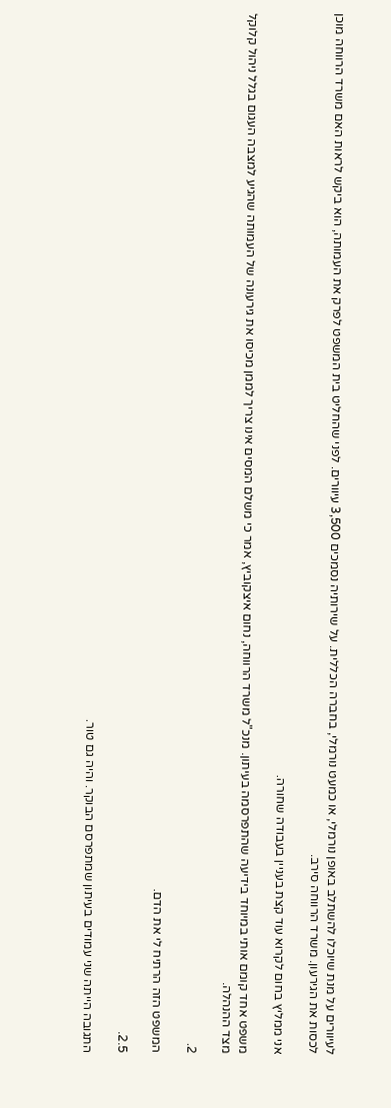לעיוורים על מנת שיוכלו להשתלב באופן נורמלי, או כמעט נורמלי, בחברה הכללית. על שירותיה נסמכים 3,500 עיוורים. לפני שהחליט בית המשפט לפרק את העמותה, הוא ביקש לראות האם משרד הרווחה מוכן לכסות את הגירעון. משרד הרווחה סירב.

אני ממליץ בחום לקרוא עוד קצת בעניין בעבודה שחורה.

משפט אחד קומם אותי במיוחד בידיעה שהתפרסמה בעיתון. מנכ"ל משרד הרווחה, נחום איצקוביץ, אמר כי משלם המסים אינו צריך לממן מכיסו את גירעונה של העמותה שהגיע למצבה העגום בגלל ניהול קלוקל מצד ההנהלה.

2.

המשפט הזה הרתיח לי את הדם.

2.5.

התגובה הייתה שני עמודים בעיתון שמתפרסם הבוקר. והיה גם טור.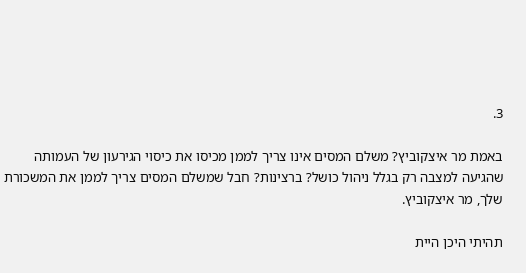3.

באמת מר איצקוביץ? משלם המסים אינו צריך לממן מכיסו את כיסוי הגירעון של העמותה שהגיעה למצבה רק בגלל ניהול כושל? ברצינות? חבל שמשלם המסים צריך לממן את המשכורת שלך, מר איצקוביץ.

תהיתי היכן היית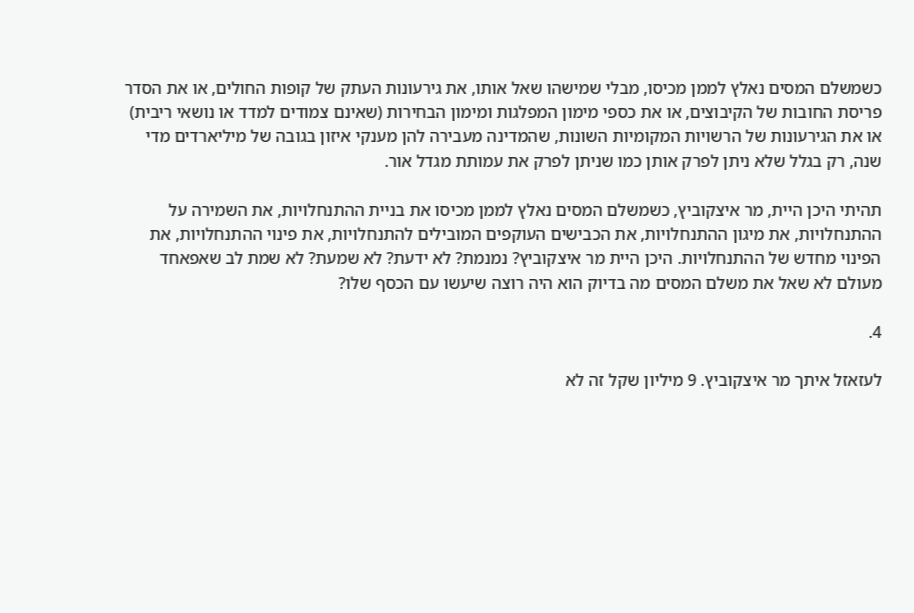כשמשלם המסים נאלץ לממן מכיסו, מבלי שמישהו שאל אותו, את גירעונות העתק של קופות החולים, או את הסדר פריסת החובות של הקיבוצים, או את כספי מימון המפלגות ומימון הבחירות (שאינם צמודים למדד או נושאי ריבית) או את הגירעונות של הרשויות המקומיות השונות, שהמדינה מעבירה להן מענקי איזון בגובה של מיליארדים מדי שנה, רק בגלל שלא ניתן לפרק אותן כמו שניתן לפרק את עמותת מגדל אור.

תהיתי היכן היית, מר איצקוביץ, כשמשלם המסים נאלץ לממן מכיסו את בניית ההתנחלויות, את השמירה על ההתנחלויות, את מיגון ההתנחלויות, את הכבישים העוקפים המובילים להתנחלויות, את פינוי ההתנחלויות, את הפינוי מחדש של ההתנחלויות. היכן היית מר איצקוביץ? נמנמת? לא ידעת? לא שמעת? לא שמת לב שאפאחד מעולם לא שאל את משלם המסים מה בדיוק הוא היה רוצה שיעשו עם הכסף שלו?

4.

לעזאזל איתך מר איצקוביץ. 9 מיליון שקל זה לא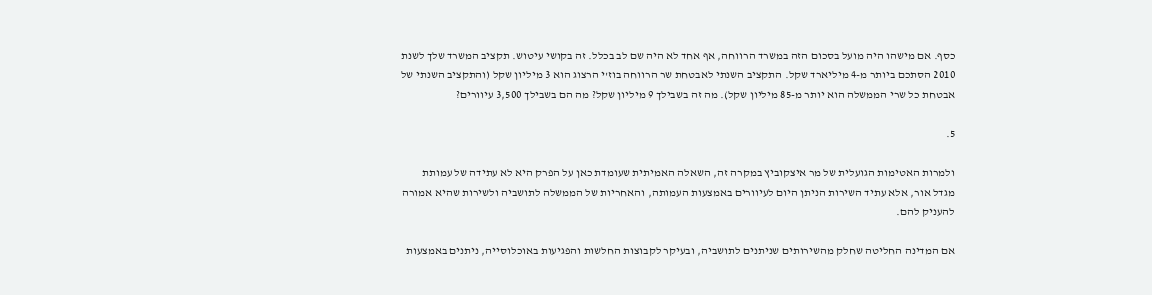כסף. אם מישהו היה מועל בסכום הזה במשרד הרווחה, אף אחד לא היה שם לב בכלל. זה בקושי עיטוש. תקציב המשרד שלך לשנת 2010 הסתכם ביותר מ-4 מיליארד שקל. התקציב השנתי לאבטחת שר הרווחה בוז'י הרצוג הוא 3 מיליון שקל (והתקציב השנתי של אבטחת כל שרי הממשלה הוא יותר מ-85 מיליון שקל). מה זה בשבילך 9 מיליון שקל? מה הם בשבילך 3,500 עיוורים?

5.

ולמרות האטימות הגועלית של מר איצקוביץ במקרה זה, השאלה האמיתית שעומדת כאן על הפרק היא לא עתידה של עמותת מגדל אור, אלא עתיד השירות הניתן היום לעיוורים באמצעות העמותה, והאחריות של הממשלה לתושביה ולשירות שהיא אמורה להעניק להם.

אם המדינה החליטה שחלק מהשירותים שניתנים לתושביה, ובעיקר לקבוצות החלשות והפגיעות באוכלוסייה, ניתנים באמצעות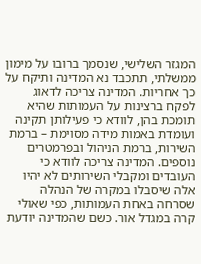המגזר השלישי, שנסמך ברובו על מימון ממשלתי, תתכבד נא המדינה ותיקח על כך אחריות. המדינה צריכה לדאוג לפקח ברצינות על העמותות שהיא תומכת בהן, לוודא כי פעילותן תקינה ועומדת באמות מידה מסוימת – ברמת השירות, ברמת הניהול ובפרמטרים נוספים. המדינה צריכה לוודא כי העובדים ומקבלי השירותים לא יהיו אלה שיסבלו במקרה של הנהלה שסרחה באחת העמותות, כפי שאולי קרה במגדל אור. כשם שהמדינה יודעת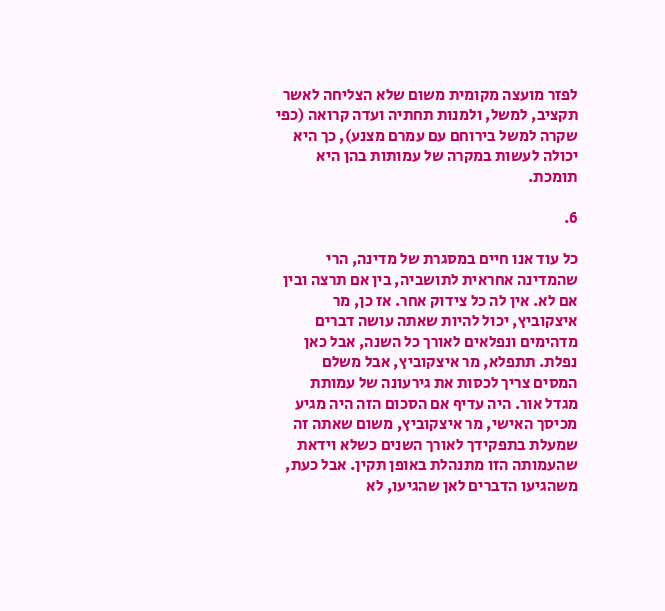לפזר מועצה מקומית משום שלא הצליחה לאשר תקציב, למשל, ולמנות תחתיה ועדה קרואה (כפי שקרה למשל בירוחם עם עמרם מצנע), כך היא יכולה לעשות במקרה של עמותות בהן היא תומכת.

6.

כל עוד אנו חיים במסגרת של מדינה, הרי שהמדינה אחראית לתושביה, בין אם תרצה ובין אם לא. אין לה כל צידוק אחר. אז כן, מר איצקוביץ, יכול להיות שאתה עושה דברים מדהימים ונפלאים לאורך כל השנה, אבל כאן נפלת. תתפלא, מר איצקוביץ, אבל משלם המסים צריך לכסות את גירעונה של עמותת מגדל אור. היה עדיף אם הסכום הזה היה מגיע מכיסך האישי, מר איצקוביץ, משום שאתה זה שמעלת בתפקידך לאורך השנים כשלא וידאת שהעמותה הזו מתנהלת באופן תקין. אבל כעת, משהגיעו הדברים לאן שהגיעו, לא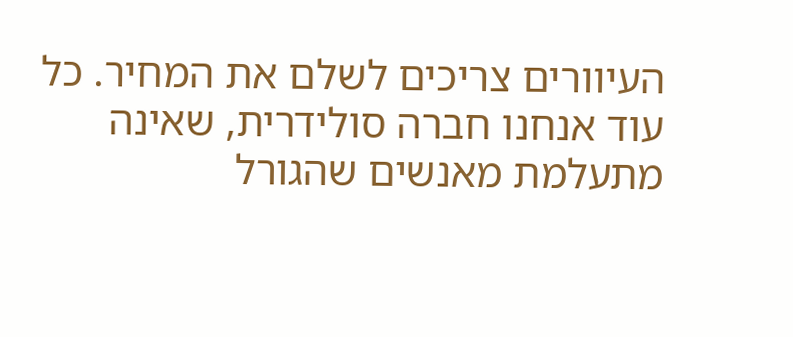העיוורים צריכים לשלם את המחיר. כל עוד אנחנו חברה סולידרית, שאינה מתעלמת מאנשים שהגורל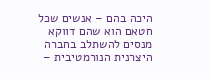היכה בהם – אנשים שכל חטאם הוא שהם דווקא מנסים להשתלב בחברה היצרנית הנורמטיבית –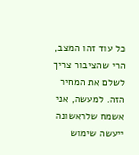כל עוד זהו המצב, הרי שהציבור צריך לשלם את המחיר הזה. למעשה, אני אשמח שלראשונה ייעשה שימוש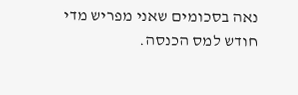נאה בסכומים שאני מפריש מדי חודש למס הכנסה.